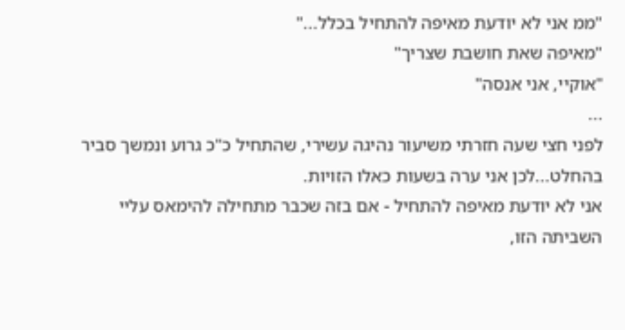"ממ אני לא יודעת מאיפה להתחיל בכלל..."
"מאיפה שאת חושבת שצריך"
"אוקיי, אני אנסה"
...
לפני חצי שעה חזרתי משיעור נהיגה עשירי, שהתחיל כ"כ גרוע ונמשך סביר בהחלט...לכן אני ערה בשעות כאלו הזויות.
אני לא יודעת מאיפה להתחיל - אם בזה שכבר מתחילה להימאס עליי השביתה הזו,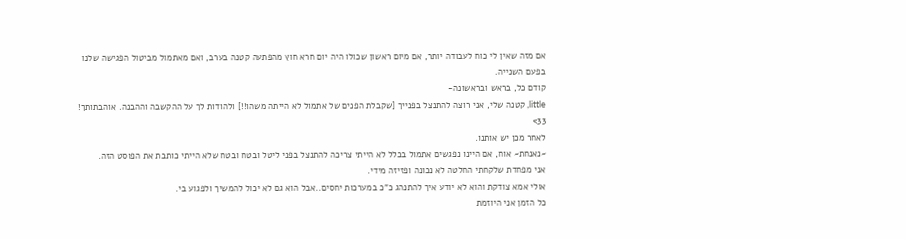אם מזה שאין לי כוח לעבודה יותר, אם מיום ראשון שכולו היה יום חרא חוץ מהפתעה קטנה בערב, ואם מאתמול מביטול הפגישה שלנו בפעם השנייה.
קודם כל, בראש ובראשונה-
little, קטנה שלי, אני רוצה להתנצל בפנייך [שקבלת הפנים של אתמול לא הייתה משהו!!] ולהודות לך על ההקשבה וההבנה. אוהבתותך! 33>
לאחר מכן יש אותנו.
~נאנחת~ אוח, אם היינו נפגשים אתמול בכלל לא הייתי צריכה להתנצל בפני ליטל ובטח ובטח שלא הייתי כותבת את הפוסט הזה.
אני מפחדת שלקחתי החלטה לא נכונה ופזיזה מידי.
אולי אמא צודקת והוא לא יודע איך להתנהג כ"כ במערכות יחסים..אבל הוא גם לא יכול להמשיך ולפגוע בי.
כל הזמן אני היוזמת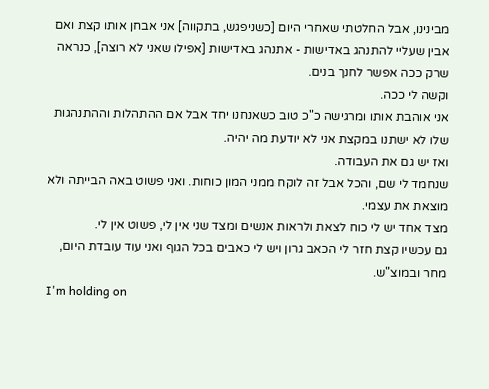מבינינו, אבל החלטתי שאחרי היום [כשניפגש, בתקווה] אני אבחן אותו קצת ואם אבין שעליי להתנהג באדישות - אתנהג באדישות [אפילו שאני לא רוצה], כנראה שרק ככה אפשר לחנך בנים.
וקשה לי ככה.
אני אוהבת אותו ומרגישה כ"כ טוב כשאנחנו יחד אבל אם ההתהלות וההתנהגות שלו לא ישתנו במקצת אני לא יודעת מה יהיה.
ואז יש גם את העבודה.
שנחמד לי שם, והכל אבל זה לוקח ממני המון כוחות. ואני פשוט באה הבייתה ולא מוצאת את עצמי.
מצד אחד יש לי כוח לצאת ולראות אנשים ומצד שני אין לי, פשוט אין לי.
גם עכשיו קצת חזר לי הכאב גרון ויש לי כאבים בכל הגוף ואני עוד עובדת היום, מחר ובמוצ"ש.
I'm holding on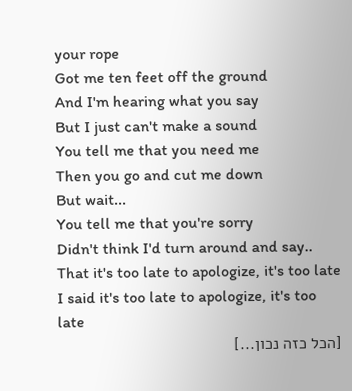your rope
Got me ten feet off the ground
And I'm hearing what you say
But I just can't make a sound
You tell me that you need me
Then you go and cut me down
But wait...
You tell me that you're sorry
Didn't think I'd turn around and say..
That it's too late to apologize, it's too late
I said it's too late to apologize, it's too late
[הכל כזה נכון...]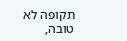תקופה לא טובה,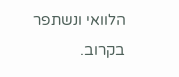הלוואי ונשתפר בקרוב.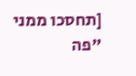[תחסכו ממני "פה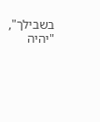בשבילך", "יהיה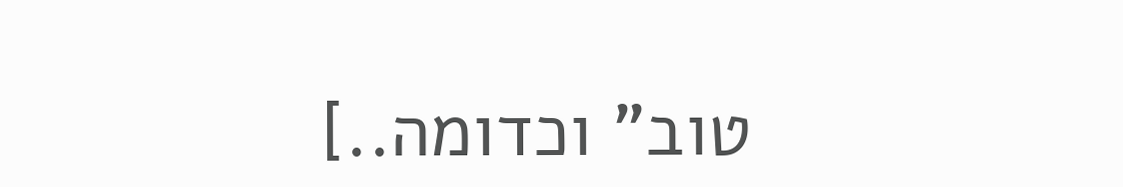טוב" וכדומה..]